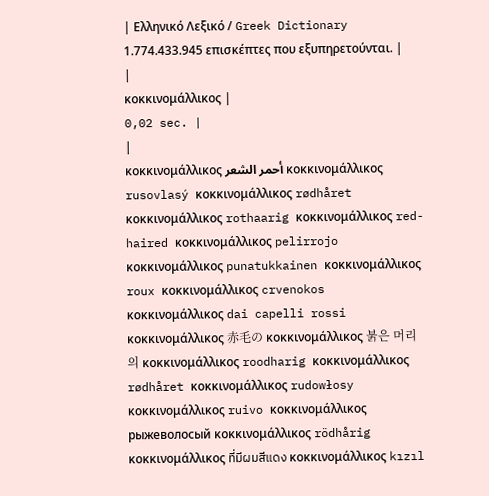| Ελληνικό Λεξικό / Greek Dictionary 1.774.433.945 επισκέπτες που εξυπηρετούνται. |
|
κοκκινομάλλικος |
0,02 sec. |
|
κοκκινομάλλικος أحمر الشعر κοκκινομάλλικος rusovlasý κοκκινομάλλικος rødhåret κοκκινομάλλικος rothaarig κοκκινομάλλικος red-haired κοκκινομάλλικος pelirrojo κοκκινομάλλικος punatukkainen κοκκινομάλλικος roux κοκκινομάλλικος crvenokos κοκκινομάλλικος dai capelli rossi κοκκινομάλλικος 赤毛の κοκκινομάλλικος 붉은 머리의 κοκκινομάλλικος roodharig κοκκινομάλλικος rødhåret κοκκινομάλλικος rudowłosy κοκκινομάλλικος ruivo κοκκινομάλλικος рыжеволосый κοκκινομάλλικος rödhårig κοκκινομάλλικος ที่มีผมสีแดง κοκκινομάλλικος kızıl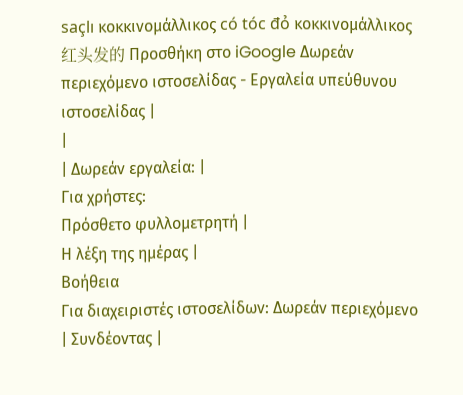saçlı κοκκινομάλλικος có tóc đỏ κοκκινομάλλικος 红头发的 Προσθήκη στο iGoogle Δωρεάν περιεχόμενο ιστοσελίδας - Εργαλεία υπεύθυνου ιστοσελίδας |
|
| Δωρεάν εργαλεία: |
Για χρήστες:
Πρόσθετο φυλλομετρητή |
Η λέξη της ημέρας |
Βοήθεια
Για διαχειριστές ιστοσελίδων: Δωρεάν περιεχόμενο | Συνδέοντας |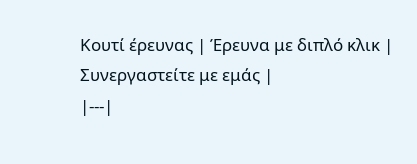Κουτί έρευνας | Έρευνα με διπλό κλικ | Συνεργαστείτε με εμάς |
|---|